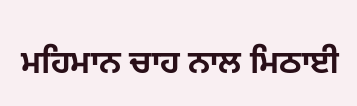ਮਹਿਮਾਨ ਚਾਹ ਨਾਲ ਮਿਠਾਈ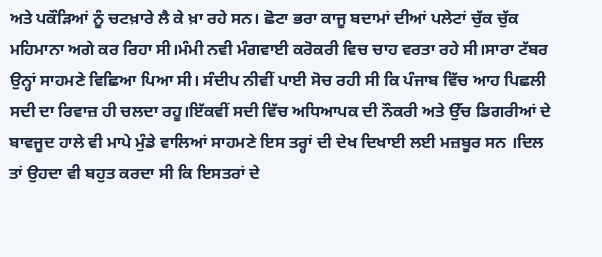ਅਤੇ ਪਕੌੜਿਆਂ ਨੂੰ ਚਟਖ਼ਾਰੇ ਲੈ ਕੇ ਖ਼ਾ ਰਹੇ ਸਨ। ਛੋਟਾ ਭਰਾ ਕਾਜੂ ਬਦਾਮਾਂ ਦੀਆਂ ਪਲੇਟਾਂ ਚੁੱਕ ਚੁੱਕ ਮਹਿਮਾਨਾ ਅਗੇ ਕਰ ਰਿਹਾ ਸੀ।ਮੰਮੀ ਨਵੀ ਮੰਗਵਾਈ ਕਰੋਕਰੀ ਵਿਚ ਚਾਹ ਵਰਤਾ ਰਹੇ ਸੀ।ਸਾਰਾ ਟੱਬਰ ਉਨ੍ਹਾਂ ਸਾਹਮਣੇ ਵਿਛਿਆ ਪਿਆ ਸੀ। ਸੰਦੀਪ ਨੀਵੀਂ ਪਾਈ ਸੋਚ ਰਹੀ ਸੀ ਕਿ ਪੰਜਾਬ ਵਿੱਚ ਆਹ ਪਿਛਲੀ ਸਦੀ ਦਾ ਰਿਵਾਜ਼ ਹੀ ਚਲਦਾ ਰਹੂ।ਇੱਕਵੀਂ ਸਦੀ ਵਿੱਚ ਅਧਿਆਪਕ ਦੀ ਨੌਕਰੀ ਅਤੇ ਉੱਚ ਡਿਗਰੀਆਂ ਦੇ ਬਾਵਜੂਦ ਹਾਲੇ ਵੀ ਮਾਪੇ ਮੁੰਡੇ ਵਾਲਿਆਂ ਸਾਹਮਣੇ ਇਸ ਤਰ੍ਹਾਂ ਦੀ ਦੇਖ ਦਿਖਾਈ ਲਈ ਮਜ਼ਬੂਰ ਸਨ ।ਦਿਲ ਤਾਂ ਉਹਦਾ ਵੀ ਬਹੁਤ ਕਰਦਾ ਸੀ ਕਿ ਇਸਤਰਾਂ ਦੇ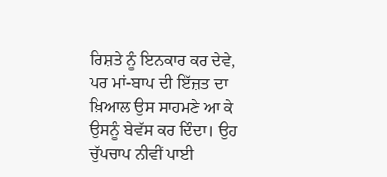ਰਿਸ਼ਤੇ ਨੂੰ ਇਨਕਾਰ ਕਰ ਦੇਵੇ, ਪਰ ਮਾਂ-ਬਾਪ ਦੀ ਇੱਜ਼ਤ ਦਾ ਖ਼ਿਆਲ ਉਸ ਸਾਹਮਣੇ ਆ ਕੇ ਉਸਨੂੰ ਬੇਵੱਸ ਕਰ ਦਿੰਦਾ। ਉਹ ਚੁੱਪਚਾਪ ਨੀਵੀਂ ਪਾਈ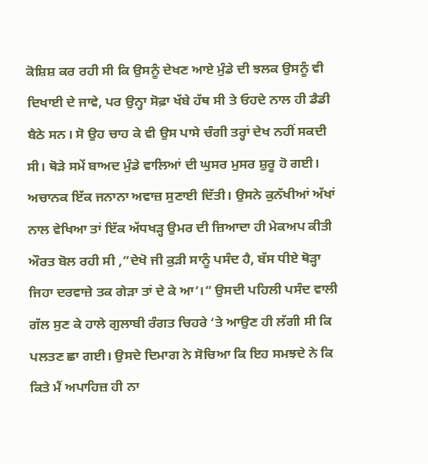ਕੋਸ਼ਿਸ਼ ਕਰ ਰਹੀ ਸੀ ਕਿ ਉਸਨੂੰ ਦੇਖਣ ਆਏ ਮੁੰਡੇ ਦੀ ਝਲਕ ਉਸਨੂੰ ਵੀ ਦਿਖਾਈ ਦੇ ਜਾਵੇ, ਪਰ ਉਨ੍ਹਾ ਸੋਫ਼ਾ ਖੱਬੇ ਹੱਥ ਸੀ ਤੇ ਓਹਦੇ ਨਾਲ ਹੀ ਡੈਡੀ ਬੈਠੇ ਸਨ। ਸੋ ਉਹ ਚਾਹ ਕੇ ਵੀ ਉਸ ਪਾਸੇ ਚੰਗੀ ਤਰ੍ਹਾਂ ਦੇਖ ਨਹੀਂ ਸਕਦੀ ਸੀ। ਥੋੜੇ ਸਮੇਂ ਬਾਅਦ ਮੁੰਡੇ ਵਾਲਿਆਂ ਦੀ ਘੁਸਰ ਮੁਸਰ ਸ਼ੁਰੂ ਹੋ ਗਈ।
ਅਚਾਨਕ ਇੱਕ ਜਨਾਨਾ ਅਵਾਜ਼ ਸੁਣਾਈ ਦਿੱਤੀ। ਉਸਨੇ ਕੁਨੱਖੀਆਂ ਅੱਖਾਂ ਨਾਲ ਵੇਖਿਆ ਤਾਂ ਇੱਕ ਅੱਧਖੜ੍ਹ ਉਮਰ ਦੀ ਜ਼ਿਆਦਾ ਹੀ ਮੇਕਅਪ ਕੀਤੀ ਔਰਤ ਬੋਲ ਰਹੀ ਸੀ ,”ਦੇਖੋ ਜੀ ਕੁੜੀ ਸਾਨੂੰ ਪਸੰਦ ਹੈ, ਬੱਸ ਧੀਏ ਥੋੜ੍ਹਾ ਜਿਹਾ ਦਰਵਾਜ਼ੇ ਤਕ ਗੇੜਾ ਤਾਂ ਦੇ ਕੇ ਆ’।” ਉਸਦੀ ਪਹਿਲੀ ਪਸੰਦ ਵਾਲੀ ਗੱਲ ਸੁਣ ਕੇ ਹਾਲੇ ਗੁਲਾਬੀ ਰੰਗਤ ਚਿਹਰੇ ‘ਤੇ ਆਉਣ ਹੀ ਲੱਗੀ ਸੀ ਕਿ ਪਲਤਣ ਛਾ ਗਈ। ਉਸਦੇ ਦਿਮਾਗ ਨੇ ਸੋਚਿਆ ਕਿ ਇਹ ਸਮਝਦੇ ਨੇ ਕਿ ਕਿਤੇ ਮੈਂ ਅਪਾਹਿਜ਼ ਹੀ ਨਾ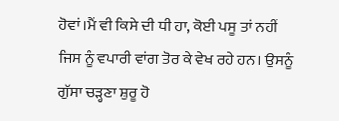ਹੋਵਾਂ।ਮੈਂ ਵੀ ਕਿਸੇ ਦੀ ਧੀ ਹਾ, ਕੋਈ ਪਸੂ ਤਾਂ ਨਹੀਂ ਜਿਸ ਨੂੰ ਵਪਾਰੀ ਵਾਂਗ ਤੋਰ ਕੇ ਵੇਖ ਰਹੇ ਹਨ। ਉਸਨੂੰ ਗੁੱਸਾ ਚੜ੍ਹਣਾ ਸ਼ੁਰੂ ਹੋ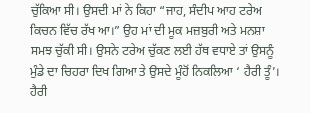ਚੁੱਕਿਆ ਸੀ। ਉਸਦੀ ਮਾਂ ਨੇ ਕਿਹਾ “ਜਾਹ, ਸੰਦੀਪ ਆਹ ਟਰੇਅ ਕਿਚਨ ਵਿੱਚ ਰੱਖ ਆ।” ਉਹ ਮਾਂ ਦੀ ਮੂਕ ਮਜ਼ਬੁਰੀ ਅਤੇ ਮਨਸ਼ਾ ਸਮਝ ਚੁੱਕੀ ਸੀ। ਉਸਨੇ ਟਰੇਅ ਚੁੱਕਣ ਲਈ ਹੱਥ ਵਧਾਏ ਤਾਂ ਉਸਨੂੰ ਮੁੰਡੇ ਦਾ ਚਿਹਰਾ ਦਿਖ ਗਿਆ ਤੇ ਉਸਦੇ ਮੂੰਹੋਂ ਨਿਕਲਿਆ ‘ ਹੈਰੀ ਤੂੰ’। ਹੈਰੀ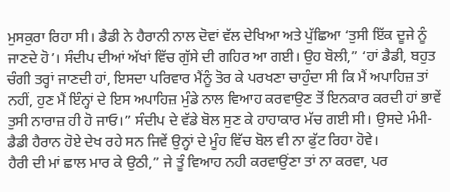ਮੁਸਕੁਰਾ ਰਿਹਾ ਸੀ। ਡੈਡੀ ਨੇ ਹੈਰਾਨੀ ਨਾਲ ਦੋਵਾਂ ਵੱਲ ਦੇਖਿਆ ਅਤੇ ਪੁੱਛਿਆ ‘ਤੁਸੀ ਇੱਕ ਦੂਜੇ ਨੂੰ ਜਾਣਦੇ ਹੋ’। ਸੰਦੀਪ ਦੀਆਂ ਅੱਖਾਂ ਵਿੱਚ ਗੁੱਸੇ ਦੀ ਗਹਿਰ ਆ ਗਈ। ਉਹ ਬੋਲੀ,” ‘ਹਾਂ ਡੈਡੀ, ਬਹੁਤ ਚੰਗੀ ਤਰ੍ਹਾਂ ਜਾਣਦੀ ਹਾਂ, ਇਸਦਾ ਪਰਿਵਾਰ ਮੈਂਨੂੰ ਤੋਰ ਕੇ ਪਰਖਣਾ ਚਾਹੁੰਦਾ ਸੀ ਕਿ ਮੈਂ ਅਪਾਹਿਜ਼ ਤਾਂ ਨਹੀਂ, ਹੁਣ ਮੈਂ ਇੰਨ੍ਹਾਂ ਦੇ ਇਸ ਅਪਾਹਿਜ਼ ਮੁੰਡੇ ਨਾਲ ਵਿਆਹ ਕਰਵਾਉਣ ਤੋਂ ਇਨਕਾਰ ਕਰਦੀ ਹਾਂ ਭਾਵੇਂ ਤੁਸੀ ਨਾਰਾਜ਼ ਹੀ ਹੋ ਜਾਓ।” ਸੰਦੀਪ ਦੇ ਵੱਡੇ ਬੋਲ ਸੁਣ ਕੇ ਹਾਹਾਕਾਰ ਮੱਚ ਗਈ ਸੀ। ਉਸਦੇ ਮੰਮੀ-ਡੈਡੀ ਹੈਰਾਨ ਹੋਏ ਦੇਖ ਰਹੇ ਸਨ ਜਿਵੇਂ ਉਨ੍ਹਾਂ ਦੇ ਮੂੰਹ ਵਿੱਚ ਬੋਲ ਵੀ ਨਾ ਫੁੱਟ ਰਿਹਾ ਹੋਵੇ।
ਹੈਰੀ ਦੀ ਮਾਂ ਛਾਲ ਮਾਰ ਕੇ ਉਠੀ,” ਜੇ ਤੂੰ ਵਿਆਹ ਨਹੀ ਕਰਵਾਉਂਣਾ ਤਾਂ ਨਾ ਕਰਵਾ, ਪਰ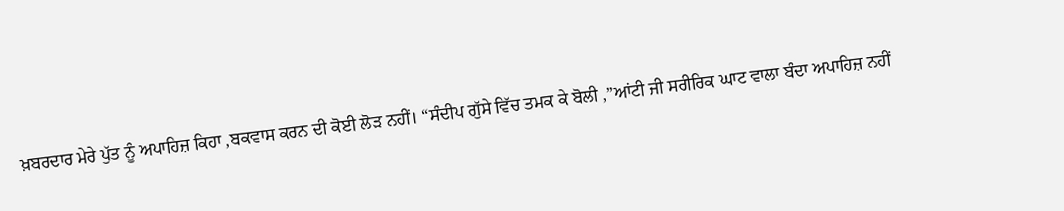ਖ਼ਬਰਦਾਰ ਮੇਰੇ ਪੁੱਤ ਨੂੰ ਅਪਾਹਿਜ਼ ਕਿਹਾ ,ਬਕਵਾਸ ਕਰਨ ਦੀ ਕੋਈ ਲੋੜ ਨਹੀਂ। “ਸੰਦੀਪ ਗੁੱਸੇ ਵਿੱਚ ਤਮਕ ਕੇ ਬੋਲੀ ,”ਆਂਟੀ ਜੀ ਸਰੀਰਿਕ ਘਾਟ ਵਾਲਾ ਬੰਦਾ ਅਪਾਹਿਜ਼ ਨਹੀਂ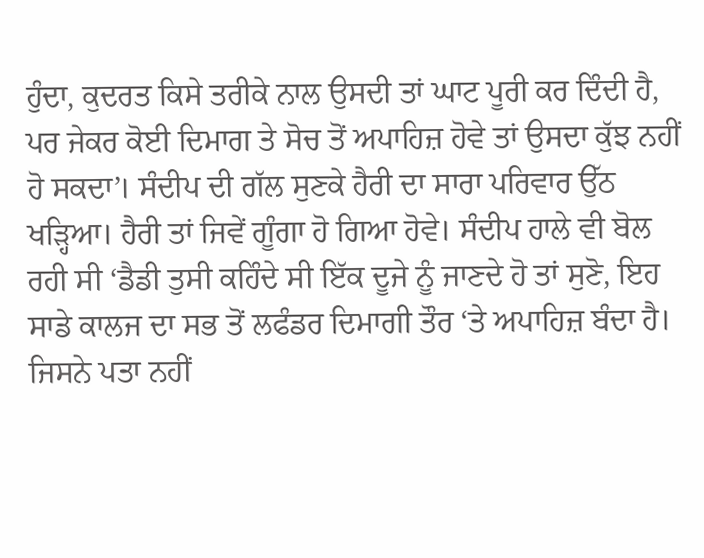ਹੁੰਦਾ, ਕੁਦਰਤ ਕਿਸੇ ਤਰੀਕੇ ਨਾਲ ਉਸਦੀ ਤਾਂ ਘਾਟ ਪੂਰੀ ਕਰ ਦਿੰਦੀ ਹੈ, ਪਰ ਜੇਕਰ ਕੋਈ ਦਿਮਾਗ ਤੇ ਸੋਚ ਤੋਂ ਅਪਾਹਿਜ਼ ਹੋਵੇ ਤਾਂ ਉਸਦਾ ਕੁੱਝ ਨਹੀਂ ਹੋ ਸਕਦਾ’। ਸੰਦੀਪ ਦੀ ਗੱਲ ਸੁਣਕੇ ਹੈਰੀ ਦਾ ਸਾਰਾ ਪਰਿਵਾਰ ਉੱਠ ਖੜ੍ਹਿਆ। ਹੈਰੀ ਤਾਂ ਜਿਵੇਂ ਗੂੰਗਾ ਹੋ ਗਿਆ ਹੋਵੇ। ਸੰਦੀਪ ਹਾਲੇ ਵੀ ਬੋਲ ਰਹੀ ਸੀ ‘ਡੈਡੀ ਤੁਸੀ ਕਹਿੰਦੇ ਸੀ ਇੱਕ ਦੂਜੇ ਨੂੰ ਜਾਣਦੇ ਹੋ ਤਾਂ ਸੁਣੋ, ਇਹ ਸਾਡੇ ਕਾਲਜ ਦਾ ਸਭ ਤੋਂ ਲਫੰਡਰ ਦਿਮਾਗੀ ਤੌਰ ‘ਤੇ ਅਪਾਹਿਜ਼ ਬੰਦਾ ਹੈ। ਜਿਸਨੇ ਪਤਾ ਨਹੀਂ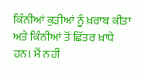ਕਿੰਨੀਆਂ ਕੁੜੀਆਂ ਨੂੰ ਖ਼ਰਾਬ ਕੀਤਾ ਅਤੇ ਕਿੰਨੀਆਂ ਤੋਂ ਛਿੱਤਰ ਖ਼ਾਧੇ ਹਨ। ਮੈਂ ਨਹੀਂ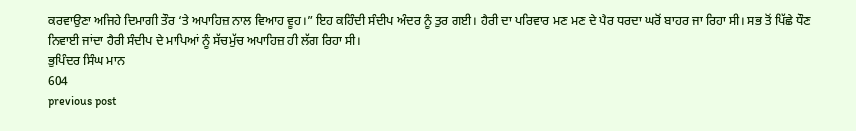ਕਰਵਾਉਣਾ ਅਜਿਹੇ ਦਿਮਾਗੀ ਤੌਰ ‘ਤੇ ਅਪਾਹਿਜ਼ ਨਾਲ ਵਿਆਹ ਵੂਹ।” ਇਹ ਕਹਿੰਦੀ ਸੰਦੀਪ ਅੰਦਰ ਨੂੰ ਤੁਰ ਗਈ। ਹੈਰੀ ਦਾ ਪਰਿਵਾਰ ਮਣ ਮਣ ਦੇ ਪੈਰ ਧਰਦਾ ਘਰੋਂ ਬਾਹਰ ਜਾ ਰਿਹਾ ਸੀ। ਸਭ ਤੋਂ ਪਿੱਛੇ ਧੌਣ ਨਿਵਾਈ ਜਾਂਦਾ ਹੈਰੀ ਸੰਦੀਪ ਦੇ ਮਾਪਿਆਂ ਨੂੰ ਸੱਚਮੁੱਚ ਅਪਾਹਿਜ਼ ਹੀ ਲੱਗ ਰਿਹਾ ਸੀ।
ਭੁਪਿੰਦਰ ਸਿੰਘ ਮਾਨ
604
previous post